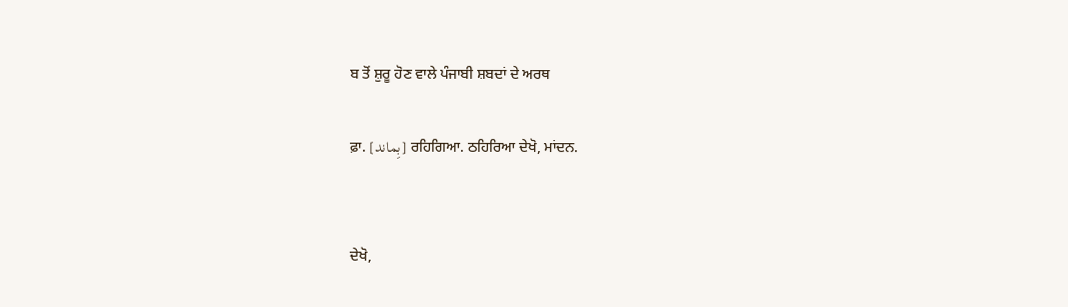ਬ ਤੋਂ ਸ਼ੁਰੂ ਹੋਣ ਵਾਲੇ ਪੰਜਾਬੀ ਸ਼ਬਦਾਂ ਦੇ ਅਰਥ

ਫ਼ਾ. [بِماند] ਰਹਿਗਿਆ. ਠਹਿਰਿਆ ਦੇਖੋ, ਮਾਂਦਨ.


ਦੇਖੋ,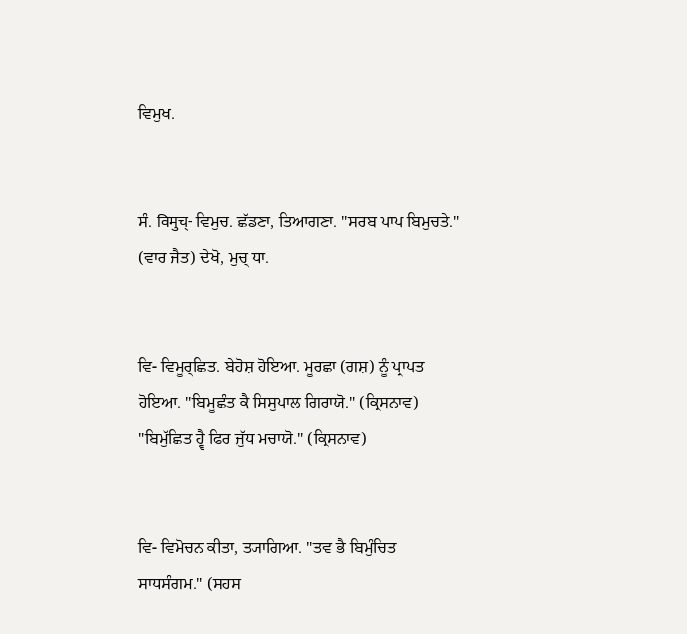ਵਿਮੁਖ.


ਸੰ. विमुच्- ਵਿਮੁਚ. ਛੱਡਣਾ, ਤਿਆਗਣਾ. "ਸਰਬ ਪਾਪ ਬਿਮੁਚਤੇ." (ਵਾਰ ਜੈਤ) ਦੇਖੋ, ਮੁਚ੍‌ ਧਾ.


ਵਿ- ਵਿਮੂਰ੍‌ਛਿਤ. ਬੇਹੋਸ਼ ਹੋਇਆ. ਮੂਰਛਾ (ਗਸ਼) ਨੂੰ ਪ੍ਰਾਪਤ ਹੋਇਆ. "ਬਿਮੂਛੰਤ ਕੈ ਸਿਸੁਪਾਲ ਗਿਰਾਯੋ." (ਕ੍ਰਿਸਨਾਵ) "ਬਿਮੁੱਛਿਤ ਹ੍ਵੈ ਫਿਰ ਜੁੱਧ ਮਚਾਯੋ." (ਕ੍ਰਿਸਨਾਵ)


ਵਿ- ਵਿਮੋਚਨ ਕੀਤਾ, ਤ੍ਯਾਗਿਆ. "ਤਵ ਭੈ ਬਿਮੁੰਚਿਤ ਸਾਧਸੰਗਮ." (ਸਹਸ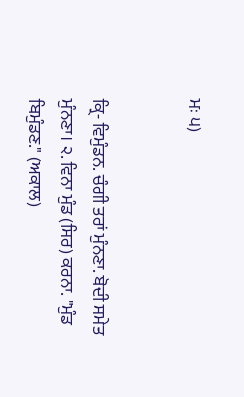ਮਃ ੫)


ਕ੍ਰਿ- ਵਿਮੁੰਡਨ. ਚੰਗੀ ਤਰਾਂ ਮੁੰਨਣਾ. ਬੋਦੀ ਸਮੇਤ ਮੁੰਨਣਾ। ੨. ਵਿਨਾ ਮੁੰਡ (ਸਿਰ) ਕਰਨਾ. "ਮੁੰਡ ਬਿਮੁੰਡਣ." (ਅਕਾਲ)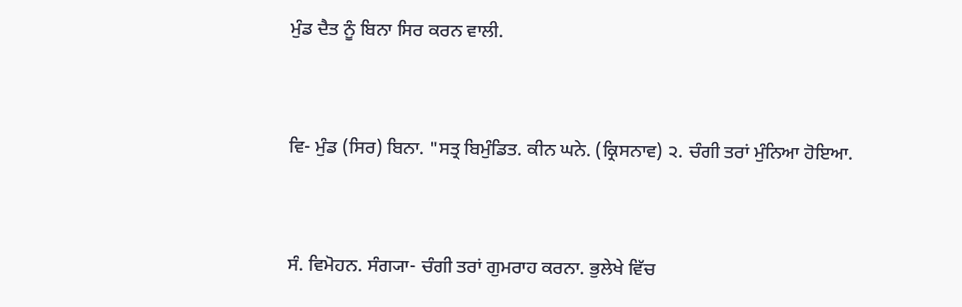ਮੁੰਡ ਦੈਤ ਨੂੰ ਬਿਨਾ ਸਿਰ ਕਰਨ ਵਾਲੀ.


ਵਿ- ਮੁੰਡ (ਸਿਰ) ਬਿਨਾ. "ਸਤ੍ਰ ਬਿਮੁੰਡਿਤ. ਕੀਨ ਘਨੇ. (ਕ੍ਰਿਸਨਾਵ) ੨. ਚੰਗੀ ਤਰਾਂ ਮੁੰਨਿਆ ਹੋਇਆ.


ਸੰ. ਵਿਮੋਹਨ. ਸੰਗ੍ਯਾ- ਚੰਗੀ ਤਰਾਂ ਗੁਮਰਾਹ ਕਰਨਾ. ਭੁਲੇਖੇ ਵਿੱਚ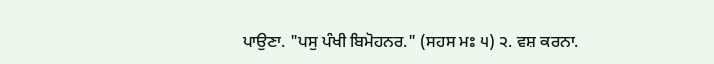ਪਾਉਣਾ. "ਪਸੁ ਪੰਖੀ ਬਿਮੋਹਨਰ." (ਸਹਸ ਮਃ ੫) ੨. ਵਸ਼ ਕਰਨਾ.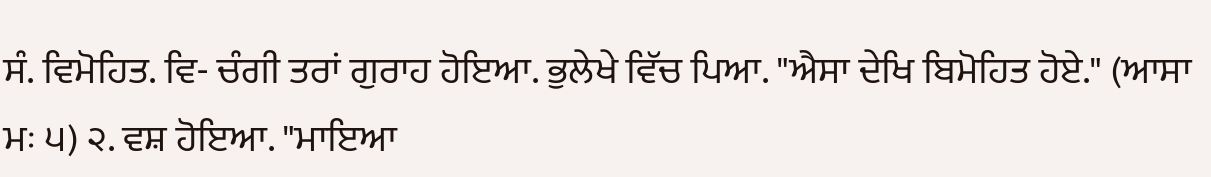ਸੰ. ਵਿਮੋਹਿਤ. ਵਿ- ਚੰਗੀ ਤਰਾਂ ਗੁਰਾਹ ਹੋਇਆ. ਭੁਲੇਖੇ ਵਿੱਚ ਪਿਆ. "ਐਸਾ ਦੇਖਿ ਬਿਮੋਹਿਤ ਹੋਏ." (ਆਸਾ ਮਃ ੫) ੨. ਵਸ਼ ਹੋਇਆ. "ਮਾਇਆ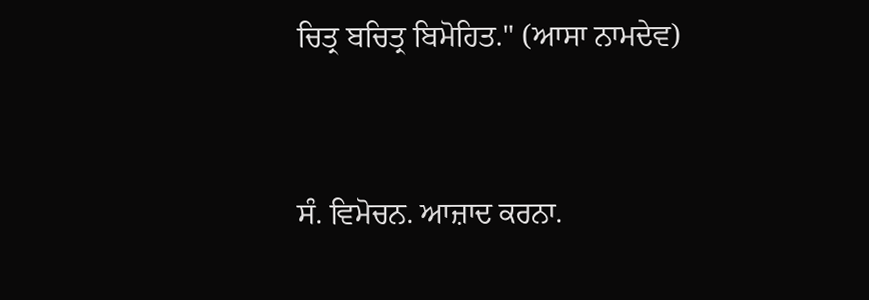ਚਿਤ੍ਰ ਬਚਿਤ੍ਰ ਬਿਮੋਹਿਤ." (ਆਸਾ ਨਾਮਦੇਵ)


ਸੰ. ਵਿਮੋਚਨ. ਆਜ਼ਾਦ ਕਰਨਾ.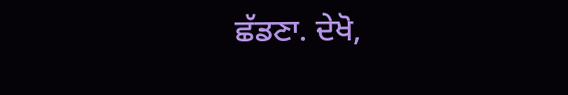ਛੱਡਣਾ. ਦੇਖੋ,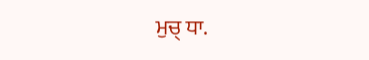ਮੁਚ੍‌ ਧਾ.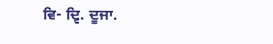ਵਿ- ਦ੍ਵਿ. ਦੂਜਾ.